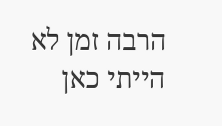הרבה זמן לא הייתי כאן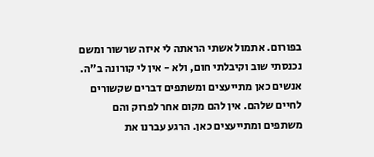בפורום. אתמול אשתי הראתה לי איזה שרשור ומשם נכנסתי שוב וקיבלתי חום, ולא - אין לי קורונה ב"ה.
אנשים כאן מתייעצים ומשתפים דברים שקשורים לחיים שלהם. אין להם מקום אחר לפרוק והם משתפים ומתייעצים כאן. הרגע עברנו את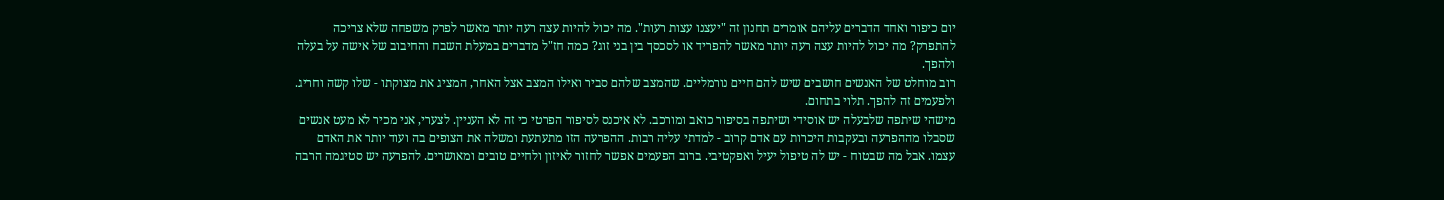יום כיפור ואחד הדברים עליהם אומרים תחנון זה "יעצנו עצות רעות". מה יכול להיות עצה רעה יותר מאשר לפרק משפחה שלא צריכה להתפרק? מה יכול להיות עצה רעה יותר מאשר להפריד או לסכסך בין בני זוג? כמה חז"ל מדברים במעלת השבח והחיבוב של אישה על בעלה ולהפך.
רוב מוחלט של האנשים חושבים שיש להם חיים נורמליים. שהמצב שלהם סביר ואילו המצב אצל האחר, המציג את מצוקתו - שלו קשה וחריג. ולפעמים זה להפך. תלוי בתחום.
מישהי שיתפה שלבעלה יש אוסידי ושיתפה בסיפור כואב ומורכב. לא איכנס לסיפור הפרטי כי זה לא העניין. לצערי, אני מכיר לא מעט אנשים שסבלו מההפרעה ובעקבות היכרות עם אדם קרוב - למדתי עליה רבות. ההפרעה הזו מתעתעת ומשלה את הצופים בה ועוד יותר את האדם עצמו. אבל מה שבטוח - יש לה טיפול יעיל ואפקטיבי. ברוב הפעמים אפשר לחזור לאיזון ולחיים טובים ומאושרים. להפרעה יש סטיגמה הרבה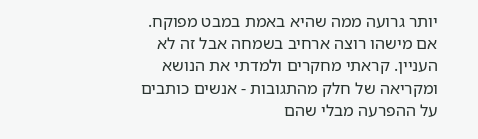יותר גרועה ממה שהיא באמת במבט מפוקח. אם מישהו רוצה ארחיב בשמחה אבל זה לא העניין. קראתי מחקרים ולמדתי את הנושא ומקריאה של חלק מהתגובות - אנשים כותבים על ההפרעה מבלי שהם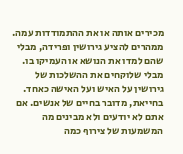מכירים אותה או את ההתמודדות עמה. ממהרים להציע גירושין ופרידה, מבלי שהם למדו את הנושא או העמיקו בו. מבלי שלוקחים את ההשלכות של גירושין על האיש ועל האישה כאחד.
בחייאת, מדובר בחיים של אנשים. אם אתם לא יודעים ולא מבינים מה המשמעות של צירוף כמה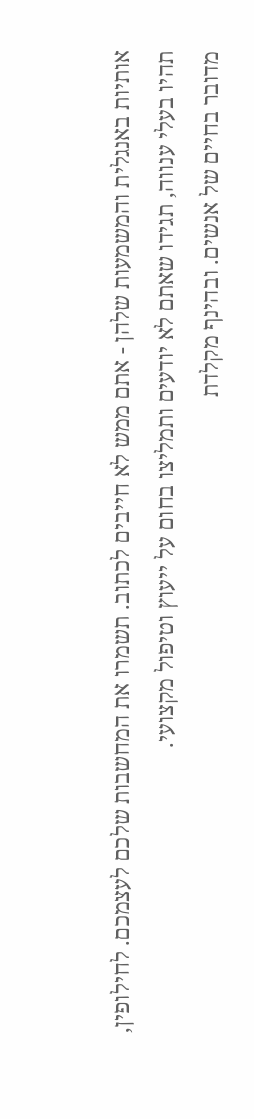אותיות באנגלית והמשמעות שלהן - אתם ממש לא חייבים לכתוב. תשמרו את המחשבות שלכם לעצמכם. לחילופין, תהיו בעלי ענווה, תגידו שאתם לא יודעים ותמליצו בחום על ייעוץ וטיפול מקצועי.
מדובר בחיים של אנשים. ובהינף מקלדת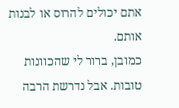אתם יכולים להרוס או לבנות אותם.
כמובן, ברור לי שהכוונות טובות. אבל נדרשת הרבה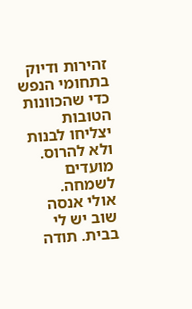זהירות ודיוק בתחומי הנפש כדי שהכוונות הטובות יצליחו לבנות ולא להרוס.
מועדים לשמחה.
אולי אנסה שוב יש לי בבית. תודה